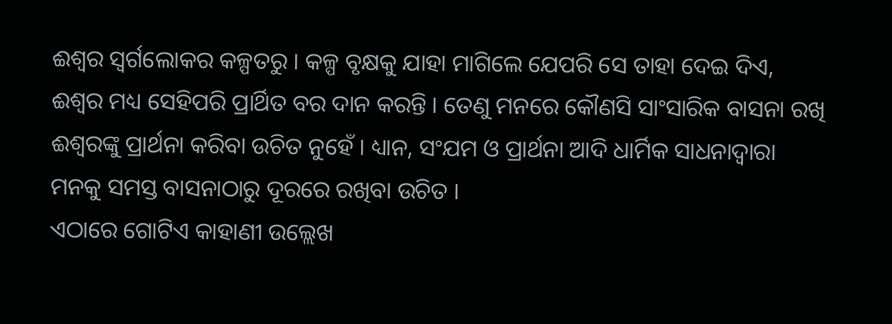ଈଶ୍ୱର ସ୍ୱର୍ଗଲୋକର କଳ୍ପତରୁ । କଳ୍ପ ବୃକ୍ଷକୁ ଯାହା ମାଗିଲେ ଯେପରି ସେ ତାହା ଦେଇ ଦିଏ, ଈଶ୍ୱର ମଧ୍ୟ ସେହିପରି ପ୍ରାର୍ଥିତ ବର ଦାନ କରନ୍ତି । ତେଣୁ ମନରେ କୌଣସି ସାଂସାରିକ ବାସନା ରଖି ଈଶ୍ୱରଙ୍କୁ ପ୍ରାର୍ଥନା କରିବା ଉଚିତ ନୁହେଁ । ଧ୍ୟାନ, ସଂଯମ ଓ ପ୍ରାର୍ଥନା ଆଦି ଧାର୍ମିକ ସାଧନାଦ୍ୱାରା ମନକୁ ସମସ୍ତ ବାସନାଠାରୁ ଦୂରରେ ରଖିବା ଉଚିତ ।
ଏଠାରେ ଗୋଟିଏ କାହାଣୀ ଉଲ୍ଲେଖ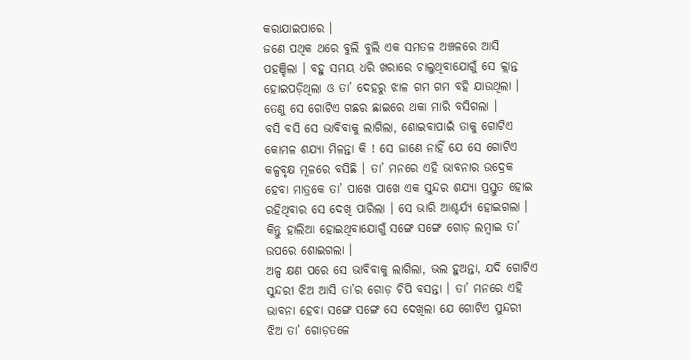କରାଯାଇପାରେ ।
ଜଣେ ପଥିକ ଥରେ ବୁଲି ବୁଲି ଏକ ସମତଳ ଅଞ୍ଚଳରେ ଆସି ପହଞ୍ଚିଲା । ବହୁ ସମୟ ଧରି ଖରାରେ ଚାଲୁଥିବାଯୋଗୁଁ ସେ କ୍ଲାନ୍ତ ହୋଇପଡ଼ିଥିଲା ଓ ତା’ ଦେହରୁ ଝାଳ ଗମ ଗମ ବହି ଯାଉଥିଲା । ତେଣୁ ସେ ଗୋଟିଏ ଗଛର ଛାଇରେ ଥକା ମାରି ବସିଗଲା ।
ବସି ବସି ସେ ଭାବିବାକୁ ଲାଗିଲା, ଶୋଇବାପାଇଁ ତାକୁ ଗୋଟିଏ କୋମଳ ଶଯ୍ୟା ମିଳନ୍ତା କି ! ସେ ଜାଣେ ନାହିଁ ଯେ ସେ ଗୋଟିଏ କଳ୍ପବୃକ୍ଷ ମୂଳରେ ବସିଛି । ତା’ ମନରେ ଏହି ଭାବନାର ଉଦ୍ରେକ ହେବା ମାତ୍ରକେ ତା’ ପାଖେ ପାଖେ ଏକ ସୁନ୍ଦର ଶଯ୍ୟା ପ୍ରସ୍ତୁତ ହୋଇ ରହିଥିବାର ସେ ଦେଖି ପାରିଲା । ସେ ଭାରି ଆଶ୍ଚର୍ଯ୍ୟ ହୋଇଗଲା । କିନ୍ତୁ ହାଲିଆ ହୋଇଥିବାଯୋଗୁଁ ସଙ୍ଗେ ସଙ୍ଗେ ଗୋଡ଼ ଲମ୍ବାଇ ତା’ ଉପରେ ଶୋଇଗଲା ।
ଅଳ୍ପ କ୍ଷଣ ପରେ ସେ ଭାବିବାକୁ ଲାଗିଲା, ଭଲ ହୁଅନ୍ତା, ଯଦି ଗୋଟିଏ ସୁନ୍ଦରୀ ଝିଅ ଆସି ତା’ର ଗୋଡ଼ ଚିପି ବସନ୍ତା । ତା’ ମନରେ ଏହି ଭାବନା ହେବା ସଙ୍ଗେ ସଙ୍ଗେ ସେ ଦେଖିଲା ଯେ ଗୋଟିଏ ସୁନ୍ଦରୀ ଝିଅ ତା’ ଗୋଡ଼ତଳେ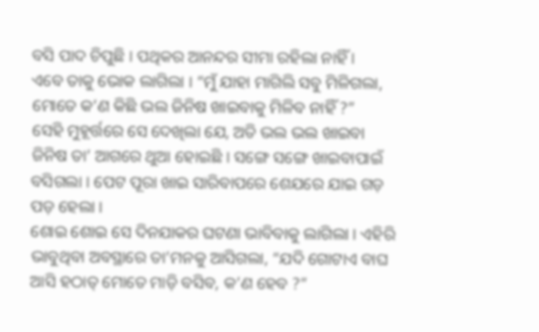ବସି ପାଦ ଚିପୁଛି । ପଥିକର ଆନନ୍ଦର ସୀମା ରହିଲା ନାହିଁ ।
ଏବେ ତାକୁ ଭୋକ ଲାଗିଲା । “ମୁଁ ଯାହା ମାଗିଲି ସବୁ ମିଳିଗଲା, ମୋତେ କ’ଣ କିଛି ଭଲ ଜିନିଷ ଖାଇବାକୁ ମିଳିବ ନାହିଁ ?”
ସେହି ମୁହୂର୍ତ୍ତରେ ସେ ଦେଖିଲା ଯେ, ଅତି ଭଲ ଭଲ ଖାଇବା ଜିନିଷ ତା’ ଆଗରେ ଥୁଆ ହୋଇଛି । ସଙ୍ଗେ ସଙ୍ଗେ ଖାଇବାପାଇଁ ବସିଗଲା । ପେଟ ପୂରା ଖାଇ ସାରିବାପରେ ଶେଯରେ ଯାଇ ଗଡ଼ ପଡ଼ ହେଲା ।
ଶୋଇ ଶୋଇ ସେ ଦିନଯାକର ଘଟଣା ଭାବିବାକୁ ଲାଗିଲା । ଏହିରି ଭାବୁଥିବା ଅବସ୍ଥାରେ ତା’ମନକୁ ଆସିଗଲା, “ଯଦି ଗୋଟାଏ ବାଘ ଆସି ହଠାତ୍ ମୋତେ ମାଡ଼ି ବସିବ, କ’ଣ ହେବ ?”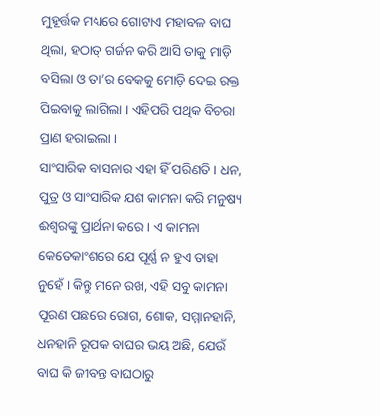ମୁହୂର୍ତ୍ତକ ମଧ୍ୟରେ ଗୋଟାଏ ମହାବଳ ବାଘ ଥିଲା, ହଠାତ୍ ଗର୍ଜନ କରି ଆସି ତାକୁ ମାଡ଼ି ବସିଲା ଓ ତା’ର ବେକକୁ ମୋଡ଼ି ଦେଇ ରକ୍ତ ପିଇବାକୁ ଲାଗିଲା । ଏହିପରି ପଥିକ ବିଚରା ପ୍ରାଣ ହରାଇଲା ।
ସାଂସାରିକ ବାସନାର ଏହା ହିଁ ପରିଣତି । ଧନ, ପୁତ୍ର ଓ ସାଂସାରିକ ଯଶ କାମନା କରି ମନୁଷ୍ୟ ଈଶ୍ୱରଙ୍କୁ ପ୍ରାର୍ଥନା କରେ । ଏ କାମନା କେତେକାଂଶରେ ଯେ ପୂର୍ଣ୍ଣ ନ ହୁଏ ତାହା ନୁହେଁ । କିନ୍ତୁ ମନେ ରଖ, ଏହି ସବୁ କାମନା ପୂରଣ ପଛରେ ରୋଗ, ଶୋକ, ସମ୍ମାନହାନି, ଧନହାନି ରୂପକ ବାଘର ଭୟ ଅଛି, ଯେଉଁ ବାଘ କି ଜୀବନ୍ତ ବାଘଠାରୁ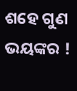ଶହେ ଗୁଣ ଭୟଙ୍କର !